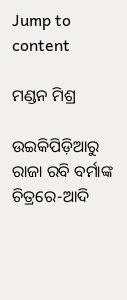Jump to content

ମଣ୍ଡନ ମିଶ୍ର

ଉଇକିପିଡ଼ିଆ‌ରୁ
ରାଜା ରବି ବର୍ମାଙ୍କ ଚିତ୍ରରେ-ଆଦି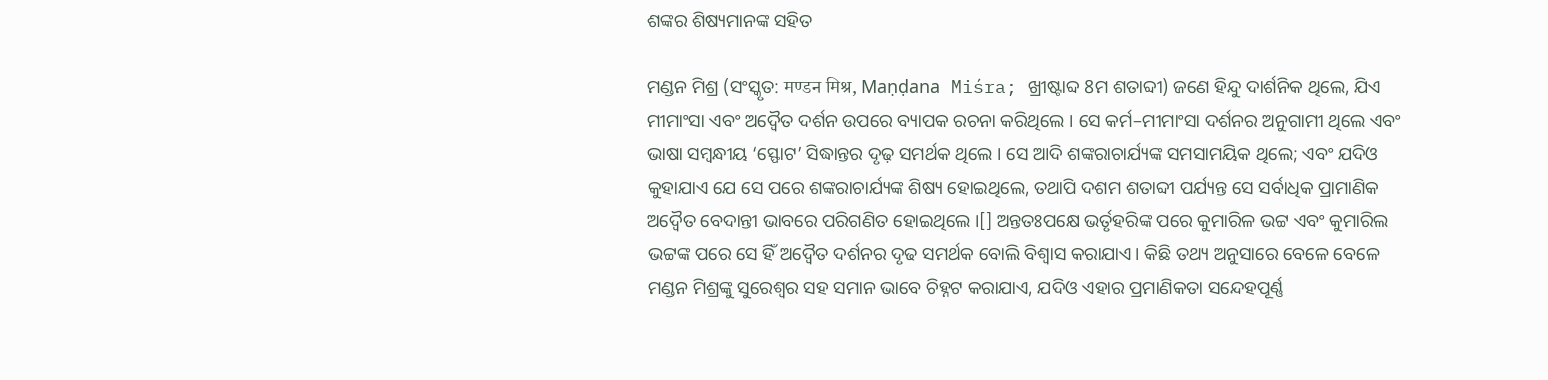ଶଙ୍କର ଶିଷ୍ୟମାନଙ୍କ ସହିତ

ମଣ୍ଡନ ମିଶ୍ର (ସଂସ୍କୃତ: मण्डन मिश्र, Maṇḍana Miśra; ଖ୍ରୀଷ୍ଟାବ୍ଦ 8ମ ଶତାବ୍ଦୀ) ଜଣେ ହିନ୍ଦୁ ଦାର୍ଶନିକ ଥିଲେ, ଯିଏ ମୀମାଂସା ଏବଂ ଅଦ୍ୱୈତ ଦର୍ଶନ ଉପରେ ବ୍ୟାପକ ରଚନା କରିଥିଲେ । ସେ କର୍ମ–ମୀମାଂସା ଦର୍ଶନର ଅନୁଗାମୀ ଥିଲେ ଏବଂ ଭାଷା ସମ୍ବନ୍ଧୀୟ ‘ସ୍ଫୋଟ’ ସିଦ୍ଧାନ୍ତର ଦୃଢ଼ ସମର୍ଥକ ଥିଲେ । ସେ ଆଦି ଶଙ୍କରାଚାର୍ଯ୍ୟଙ୍କ ସମସାମୟିକ ଥିଲେ; ଏବଂ ଯଦିଓ କୁହାଯାଏ ଯେ ସେ ପରେ ଶଙ୍କରାଚାର୍ଯ୍ୟଙ୍କ ଶିଷ୍ୟ ହୋଇଥିଲେ, ତଥାପି ଦଶମ ଶତାବ୍ଦୀ ପର୍ଯ୍ୟନ୍ତ ସେ ସର୍ବାଧିକ ପ୍ରାମାଣିକ ଅଦ୍ୱୈତ ବେଦାନ୍ତୀ ଭାବରେ ପରିଗଣିତ ହୋଇଥିଲେ ।[] ଅନ୍ତତଃପକ୍ଷେ ଭର୍ତୃହରିଙ୍କ ପରେ କୁମାରିଳ ଭଟ୍ଟ ଏବଂ କୁମାରିଲ ଭଟ୍ଟଙ୍କ ପରେ ସେ ହିଁ ଅଦ୍ୱୈତ ଦର୍ଶନର ଦୃଢ ସମର୍ଥକ ବୋଲି ବିଶ୍ଵାସ କରାଯାଏ। କିଛି ତଥ୍ୟ ଅନୁସାରେ ବେଳେ ବେଳେ ମଣ୍ଡନ ମିଶ୍ରଙ୍କୁ ସୁରେଶ୍ୱର ସହ ସମାନ ଭାବେ ଚିହ୍ନଟ କରାଯାଏ, ଯଦିଓ ଏହାର ପ୍ରମାଣିକତା ସନ୍ଦେହପୂର୍ଣ୍ଣ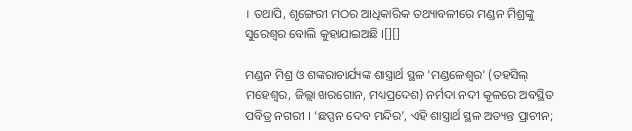। ତଥାପି, ଶୃଙ୍ଗେରୀ ମଠର ଆଧିକାରିକ ତଥ୍ୟାବଳୀରେ ମଣ୍ଡନ ମିଶ୍ରଙ୍କୁ ସୁରେଶ୍ୱର ବୋଲି କୁହାଯାଇଅଛି ।[][]

ମଣ୍ଡନ ମିଶ୍ର ଓ ଶଙ୍କରାଚାର୍ଯ୍ୟଙ୍କ ଶାସ୍ତ୍ରାର୍ଥ ସ୍ଥଳ 'ମଣ୍ଡଳେଶ୍ୱର' (ତହସିଲ୍‌ ମହେଶ୍ୱର, ଜିଲ୍ଲା ଖରଗୋନ, ମଧ୍ୟପ୍ରଦେଶ) ନର୍ମଦା ନଦୀ କୂଳରେ ଅବସ୍ଥିତ ପବିତ୍ର ନଗରୀ । ‘ଛପ୍ପନ ଦେବ ମନ୍ଦିର’, ଏହି ଶାସ୍ତ୍ରାର୍ଥ ସ୍ଥଳ ଅତ୍ୟନ୍ତ ପ୍ରାଚୀନ;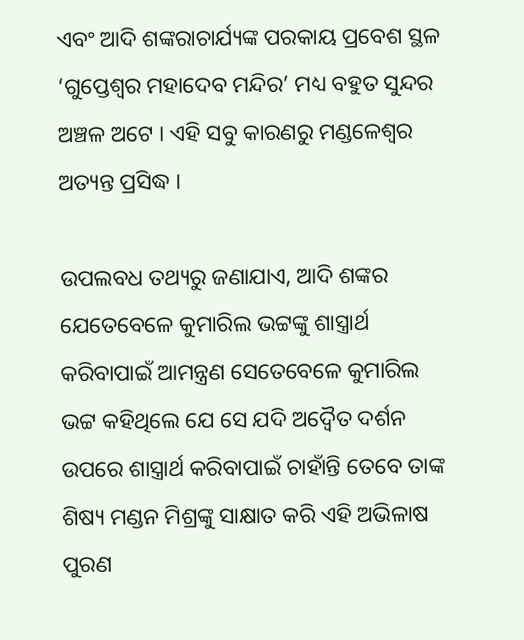ଏବଂ ଆଦି ଶଙ୍କରାଚାର୍ଯ୍ୟଙ୍କ ପରକାୟ ପ୍ରବେଶ ସ୍ଥଳ ‘ଗୁପ୍ତେଶ୍ୱର ମହାଦେବ ମନ୍ଦିର’ ମଧ୍ୟ ବହୁତ ସୁନ୍ଦର ଅଞ୍ଚଳ ଅଟେ । ଏହି ସବୁ କାରଣରୁ ମଣ୍ଡଳେଶ୍ୱର ଅତ୍ୟନ୍ତ ପ୍ରସିଦ୍ଧ ।

ଉପଲବଧ ତଥ୍ୟରୁ ଜଣାଯାଏ, ଆଦି ଶଙ୍କର ଯେତେବେଳେ କୁମାରିଲ ଭଟ୍ଟଙ୍କୁ ଶାସ୍ତ୍ରାର୍ଥ କରିବାପାଇଁ ଆମନ୍ତ୍ରଣ ସେତେବେଳେ କୁମାରିଲ ଭଟ୍ଟ କହିଥିଲେ ଯେ ସେ ଯଦି ଅଦ୍ୱୈତ ଦର୍ଶନ ଉପରେ ଶାସ୍ତ୍ରାର୍ଥ କରିବାପାଇଁ ଚାହାଁନ୍ତି ତେବେ ତାଙ୍କ ଶିଷ୍ୟ ମଣ୍ଡନ ମିଶ୍ରଙ୍କୁ ସାକ୍ଷାତ କରି ଏହି ଅଭିଳାଷ ପୁରଣ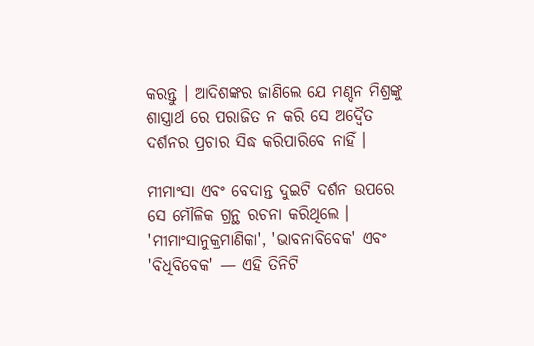କରନ୍ତୁ । ଆଦିଶଙ୍କର ଜାଣିଲେ ଯେ ମଣ୍ଦନ ମିଶ୍ରଙ୍କୁ ଶାସ୍ତ୍ରାର୍ଥ ରେ ପରାଜିତ ନ କରି ସେ ଅଦ୍ୱୈତ ଦର୍ଶନର ପ୍ରଚାର ସିଦ୍ଧ କରିପାରିବେ ନାହିଁ ।

ମୀମାଂସା ଏବଂ ବେଦାନ୍ତ ଦୁଇଟି ଦର୍ଶନ ଉପରେ ସେ ମୌଳିକ ଗ୍ରନ୍ଥ ରଚନା କରିଥିଲେ । 'ମୀମାଂସାନୁକ୍ରମାଣିକା', 'ଭାବନାବିବେକ' ଏବଂ 'ବିଧିବିବେକ' — ଏହି ତିନିଟି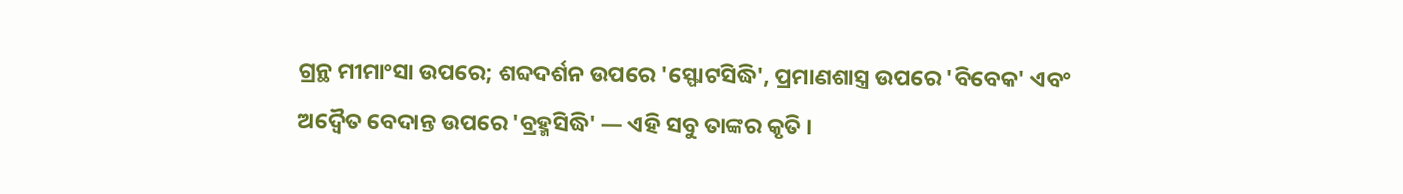ଗ୍ରନ୍ଥ ମୀମାଂସା ଉପରେ; ଶବ୍ଦଦର୍ଶନ ଉପରେ 'ସ୍ଫୋଟସିଦ୍ଧି', ପ୍ରମାଣଶାସ୍ତ୍ର ଉପରେ 'ବିବେକ' ଏବଂ ଅଦ୍ୱୈତ ବେଦାନ୍ତ ଉପରେ 'ବ୍ରହ୍ମସିଦ୍ଧି' — ଏହି ସବୁ ତାଙ୍କର କୃତି ।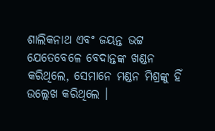ଶାଲିକନାଥ ଏବଂ ଜୟନ୍ତ ଭଟ୍ଟ ଯେତେବେଳେ ବେଦାନ୍ତଙ୍କ ଖଣ୍ଡନ କରିଥିଲେ, ସେମାନେ ମଣ୍ଡନ ମିଶ୍ରଙ୍କୁ ହିଁ ଉଲ୍ଲେଖ କରିଥିଲେ ।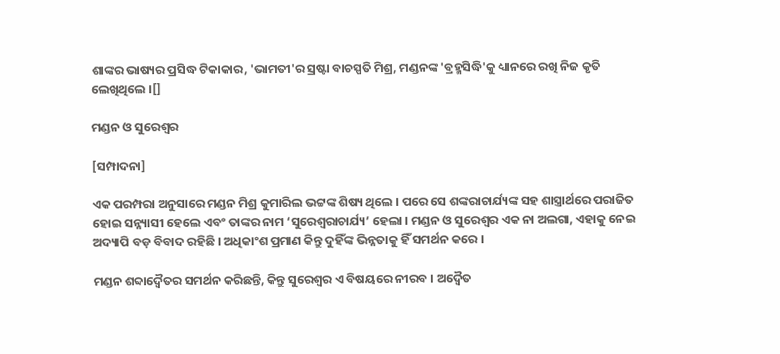ଶାଙ୍କର ଭାଷ୍ୟର ପ୍ରସିଦ୍ଧ ଟିକାକାର, 'ଭାମତୀ'ର ସ୍ରଷ୍ଟା ବାଚସ୍ପତି ମିଶ୍ର, ମଣ୍ଡନଙ୍କ 'ବ୍ରହ୍ମସିଦ୍ଧି'କୁ ଧ୍ୟାନରେ ରଖି ନିଜ କୃତି ଲେଖିଥିଲେ ।[]

ମଣ୍ଡନ ଓ ସୁରେଶ୍ୱର

[ସମ୍ପାଦନା]

ଏକ ପରମ୍ପରା ଅନୁସାରେ ମଣ୍ଡନ ମିଶ୍ର କୁମାରିଲ ଭଟ୍ଟଙ୍କ ଶିଷ୍ୟ ଥିଲେ । ପରେ ସେ ଶଙ୍କରାଚାର୍ଯ୍ୟଙ୍କ ସହ ଶାସ୍ତ୍ରାର୍ଥରେ ପରାଜିତ ହୋଇ ସନ୍ନ୍ୟାସୀ ହେଲେ ଏବଂ ତାଙ୍କର ନାମ ‘ସୁରେଶ୍ୱରାଚାର୍ଯ୍ୟ’ ହେଲା । ମଣ୍ଡନ ଓ ସୁରେଶ୍ୱର ଏକ ନା ଅଲଗା, ଏହାକୁ ନେଇ ଅଦ୍ୟାପି ବଡ଼ ବିବାଦ ରହିଛି । ଅଧିକାଂଶ ପ୍ରମାଣ କିନ୍ତୁ ଦୁହିଁଙ୍କ ଭିନ୍ନତାକୁ ହିଁ ସମର୍ଥନ କରେ ।

ମଣ୍ଡନ ଶବ୍ଦାଦ୍ୱୈତର ସମର୍ଥନ କରିଛନ୍ତି, କିନ୍ତୁ ସୁରେଶ୍ୱର ଏ ବିଷୟରେ ନୀରବ । ଅଦ୍ୱୈତ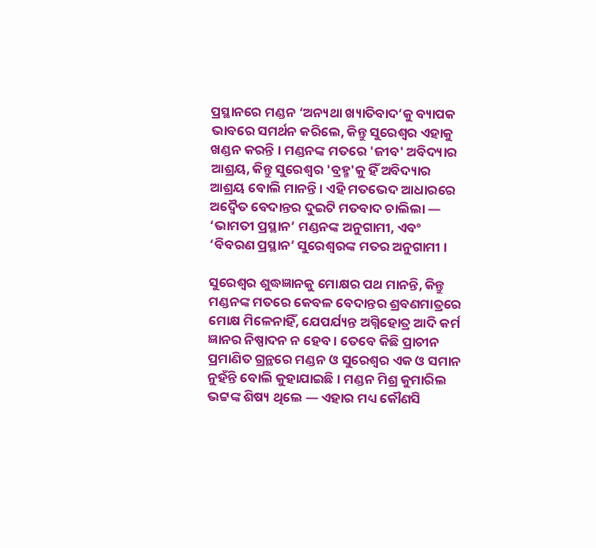ପ୍ରସ୍ଥାନରେ ମଣ୍ଡନ ‘ଅନ୍ୟଥା ଖ୍ୟାତିବାଦ’କୁ ବ୍ୟାପକ ଭାବରେ ସମର୍ଥନ କରିଲେ, କିନ୍ତୁ ସୁରେଶ୍ୱର ଏହାକୁ ଖଣ୍ଡନ କରନ୍ତି । ମଣ୍ଡନଙ୍କ ମତରେ 'ଜୀବ' ଅବିଦ୍ୟାର ଆଶ୍ରୟ, କିନ୍ତୁ ସୁରେଶ୍ୱର 'ବ୍ରହ୍ମ'କୁ ହିଁ ଅବିଦ୍ୟାର ଆଶ୍ରୟ ବୋଲି ମାନନ୍ତି । ଏହି ମତଭେଦ ଆଧାରରେ ଅଦ୍ୱୈତ ବେଦାନ୍ତର ଦୁଇଟି ମତବାଦ ଚାଲିଲା — ‘ଭାମତୀ ପ୍ରସ୍ଥାନ’ ମଣ୍ଡନଙ୍କ ଅନୁଗାମୀ, ଏବଂ ‘ବିବରଣ ପ୍ରସ୍ଥାନ’ ସୁରେଶ୍ୱରଙ୍କ ମତର ଅନୁଗାମୀ ।

ସୁରେଶ୍ୱର ଶୁଦ୍ଧଜ୍ଞାନକୁ ମୋକ୍ଷର ପଥ ମାନନ୍ତି, କିନ୍ତୁ ମଣ୍ଡନଙ୍କ ମତରେ କେବଳ ବେଦାନ୍ତର ଶ୍ରବଣମାତ୍ରରେ ମୋକ୍ଷ ମିଳେନାହିଁ, ଯେପର୍ଯ୍ୟନ୍ତ ଅଗ୍ନିହୋତ୍ର ଆଦି କର୍ମ ଜ୍ଞାନର ନିଷ୍ପାଦନ ନ ହେବ । ତେବେ କିଛି ପ୍ରାଚୀନ ପ୍ରମାଣିତ ଗ୍ରନ୍ଥରେ ମଣ୍ଡନ ଓ ସୁରେଶ୍ୱର ଏକ ଓ ସମାନ ନୁହଁନ୍ତି ବୋଲି କୁହାଯାଇଛି । ମଣ୍ଡନ ମିଶ୍ର କୁମାରିଲ ଭଟ୍ଟଙ୍କ ଶିଷ୍ୟ ଥିଲେ — ଏହାର ମଧ୍ୟ କୌଣସି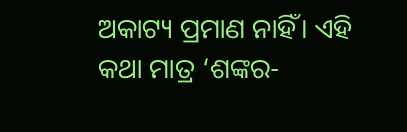ଅକାଟ୍ୟ ପ୍ରମାଣ ନାହିଁ। ଏହି କଥା ମାତ୍ର ‘ଶଙ୍କର-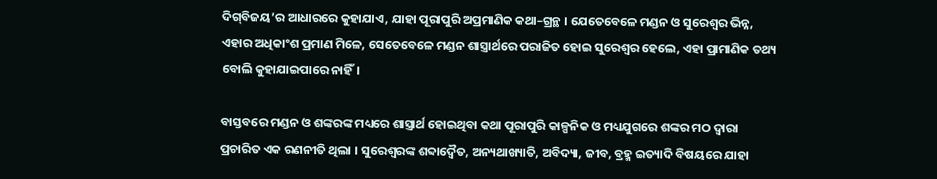ଦିଗ୍‌ବିଜୟ’ର ଆଧାରରେ କୁହାଯାଏ, ଯାହା ପୂରାପୁରି ଅପ୍ରମାଣିକ କଥା–ଗ୍ରନ୍ଥ । ଯେତେବେଳେ ମଣ୍ଡନ ଓ ସୁରେଶ୍ୱର ଭିନ୍ନ, ଏହାର ଅଧିକାଂଶ ପ୍ରମାଣ ମିଳେ, ସେତେବେଳେ ମଣ୍ଡନ ଶାସ୍ତ୍ରାର୍ଥରେ ପରାଜିତ ହୋଇ ସୁରେଶ୍ୱର ହେଲେ, ଏହା ପ୍ରାମାଣିକ ତଥ୍ୟ ବୋଲି କୁହାଯାଇପାରେ ନାହିଁ।

ବାସ୍ତବରେ ମଣ୍ଡନ ଓ ଶଙ୍କରଙ୍କ ମଧ୍ୟରେ ଶାସ୍ତ୍ରାର୍ଥ ହୋଇଥିବା କଥା ପୂରାପୁରି କାଳ୍ପନିକ ଓ ମଧ୍ୟଯୁଗରେ ଶଙ୍କର ମଠ ଦ୍ୱାରା ପ୍ରଚାରିତ ଏକ ରଣନୀତି ଥିଲା । ସୁରେଶ୍ୱରଙ୍କ ଶବ୍ଦାଦ୍ୱୈତ, ଅନ୍ୟଥାଖ୍ୟାତି, ଅବିଦ୍ୟା, ଜୀବ, ବ୍ରହ୍ମ ଇତ୍ୟାଦି ବିଷୟରେ ଯାହା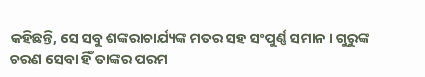କହିଛନ୍ତି, ସେ ସବୁ ଶଙ୍କରାଚାର୍ଯ୍ୟଙ୍କ ମତର ସହ ସଂପୁର୍ଣ୍ଣ ସମାନ । ଗୁରୁଙ୍କ ଚରଣ ସେବା ହିଁ ତାଙ୍କର ପରମ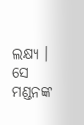ଲକ୍ଷ୍ୟ । ସେ ମଣ୍ଡନଙ୍କ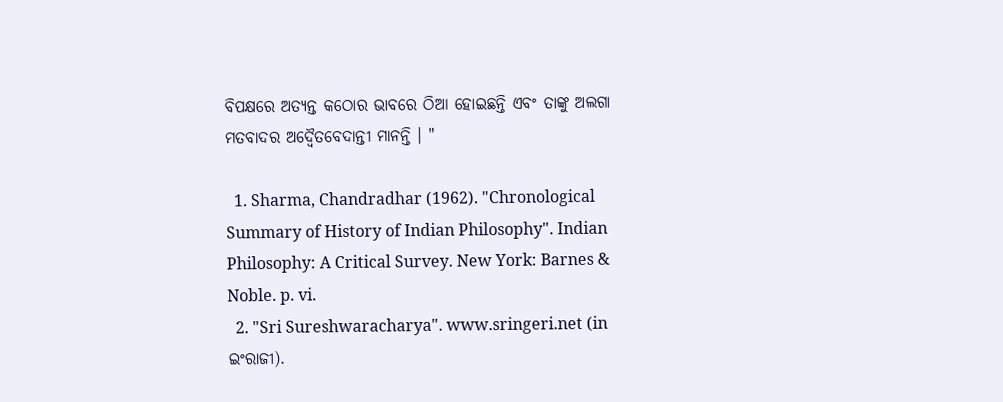ବିପକ୍ଷରେ ଅତ୍ୟନ୍ତ କଠୋର ଭାବରେ ଠିଆ ହୋଇଛନ୍ତି ଏବଂ ତାଙ୍କୁ ଅଲଗା ମତବାଦର ଅଦ୍ୱୈତବେଦାନ୍ତୀ ମାନନ୍ତି । "

  1. Sharma, Chandradhar (1962). "Chronological Summary of History of Indian Philosophy". Indian Philosophy: A Critical Survey. New York: Barnes & Noble. p. vi.
  2. "Sri Sureshwaracharya". www.sringeri.net (in ଇଂରାଜୀ).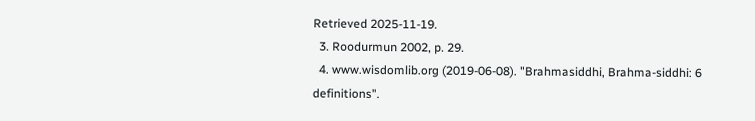Retrieved 2025-11-19.
  3. Roodurmun 2002, p. 29.
  4. www.wisdomlib.org (2019-06-08). "Brahmasiddhi, Brahma-siddhi: 6 definitions".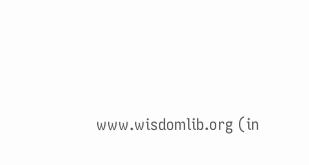www.wisdomlib.org (in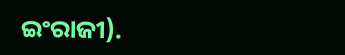ଇଂରାଜୀ).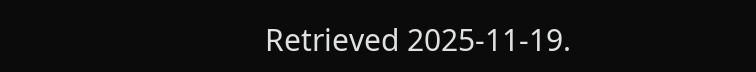Retrieved 2025-11-19.